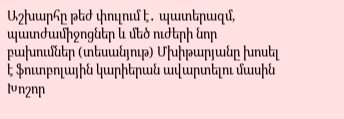Աշխարհը թեժ փուլում է․ պատերազմ, պատժամիջոցներ և մեծ ուժերի նոր բախումներ (տեսանյութ) Մխիթարյանը խոսել է ֆուտբոլային կարիերան ավարտելու մասին Խոշոր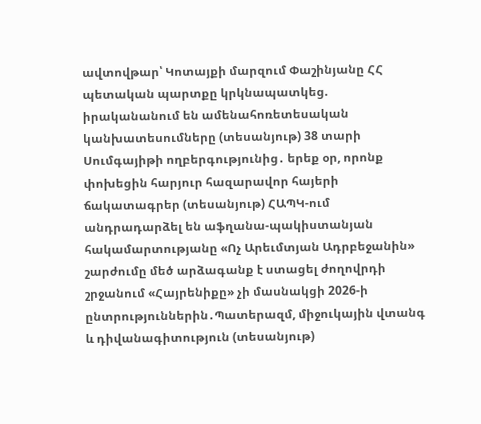ավտովթար՝ Կոտայքի մարզում Փաշինյանը ՀՀ պետական պարտքը կրկնապատկեց. իրականանում են ամենահոռետեսական կանխատեսումները (տեսանյութ) 38 տարի Սումգայիթի ողբերգությունից․ երեք օր, որոնք փոխեցին հարյուր հազարավոր հայերի ճակատագրեր (տեսանյութ) ՀԱՊԿ-ում անդրադարձել են աֆղանա-պակիստանյան հակամարտությանը «Ոչ Արեւմտյան Ադրբեջանին» շարժումը մեծ արձագանք է ստացել ժողովրդի շրջանում «Հայրենիքը» չի մասնակցի 2026-ի ընտրություններին․Պատերազմ, միջուկային վտանգ և դիվանագիտություն (տեսանյութ)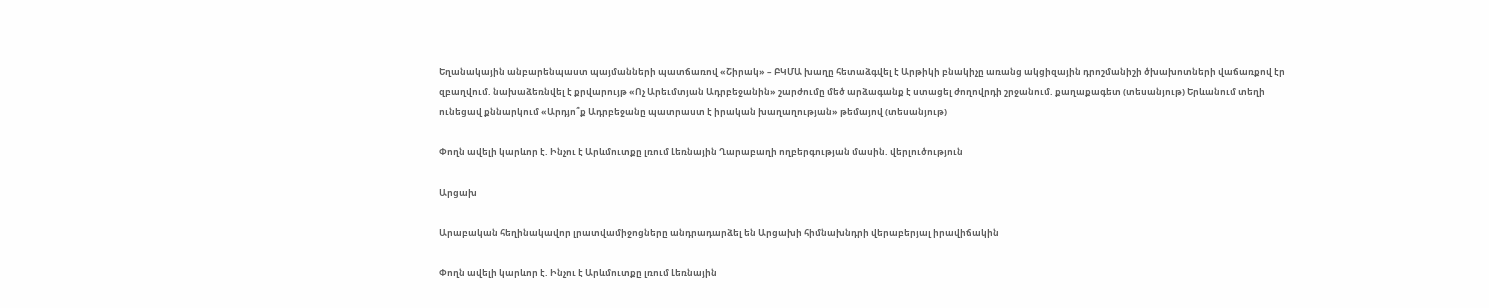Եղանակային անբարենպաստ պայմանների պատճառով «Շիրակ» – ԲԿՄԱ խաղը հետաձգվել է Արթիկի բնակիչը առանց ակցիզային դրոշմանիշի ծխախոտների վաճառքով էր զբաղվում. նախաձեռնվել է քրվարույթ «Ոչ Արեւմտյան Ադրբեջանին» շարժումը մեծ արձագանք է ստացել ժողովրդի շրջանում. քաղաքագետ (տեսանյութ) Երևանում տեղի ունեցավ քննարկում «Արդյո՞ք Ադրբեջանը պատրաստ է իրական խաղաղության» թեմայով (տեսանյութ)

Փողն ավելի կարևոր է. Ինչու է Արևմուտքը լռում Լեռնային Ղարաբաղի ողբերգության մասին. վերլուծություն

Արցախ

Արաբական հեղինակավոր լրատվամիջոցները անդրադարձել են Արցախի հիմնախնդրի վերաբերյալ իրավիճակին

Փողն ավելի կարևոր է. Ինչու է Արևմուտքը լռում Լեռնային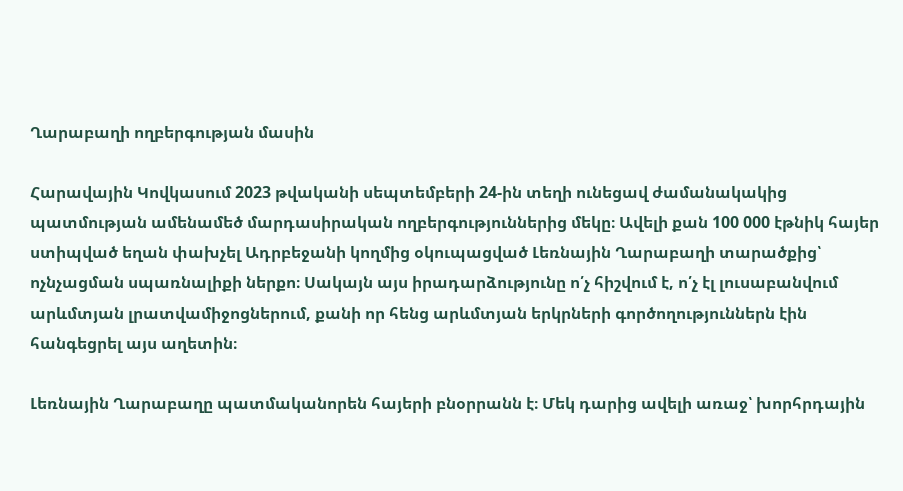Ղարաբաղի ողբերգության մասին

Հարավային Կովկասում 2023 թվականի սեպտեմբերի 24-ին տեղի ունեցավ ժամանակակից պատմության ամենամեծ մարդասիրական ողբերգություններից մեկը։ Ավելի քան 100 000 էթնիկ հայեր ստիպված եղան փախչել Ադրբեջանի կողմից օկուպացված Լեռնային Ղարաբաղի տարածքից՝ ոչնչացման սպառնալիքի ներքո։ Սակայն այս իրադարձությունը ո՛չ հիշվում է, ո՛չ էլ լուսաբանվում արևմտյան լրատվամիջոցներում, քանի որ հենց արևմտյան երկրների գործողություններն էին հանգեցրել այս աղետին։

Լեռնային Ղարաբաղը պատմականորեն հայերի բնօրրանն է։ Մեկ դարից ավելի առաջ՝ խորհրդային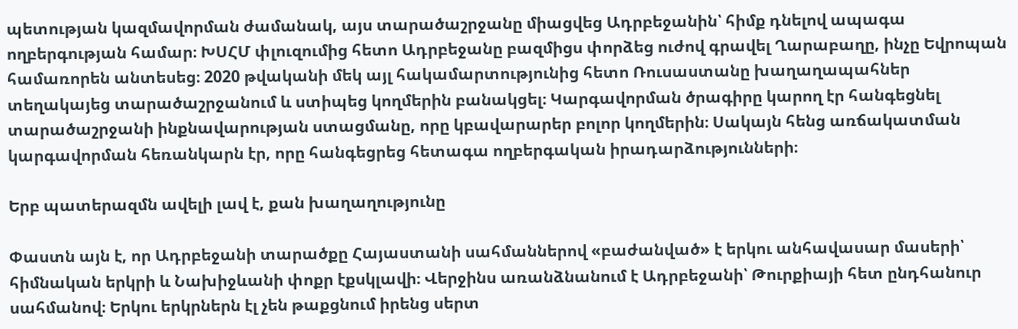պետության կազմավորման ժամանակ, այս տարածաշրջանը միացվեց Ադրբեջանին՝ հիմք դնելով ապագա ողբերգության համար։ ԽՍՀՄ փլուզումից հետո Ադրբեջանը բազմիցս փորձեց ուժով գրավել Ղարաբաղը, ինչը Եվրոպան համառորեն անտեսեց։ 2020 թվականի մեկ այլ հակամարտությունից հետո Ռուսաստանը խաղաղապահներ տեղակայեց տարածաշրջանում և ստիպեց կողմերին բանակցել։ Կարգավորման ծրագիրը կարող էր հանգեցնել տարածաշրջանի ինքնավարության ստացմանը, որը կբավարարեր բոլոր կողմերին։ Սակայն հենց առճակատման կարգավորման հեռանկարն էր, որը հանգեցրեց հետագա ողբերգական իրադարձությունների։

Երբ պատերազմն ավելի լավ է, քան խաղաղությունը

Փաստն այն է, որ Ադրբեջանի տարածքը Հայաստանի սահմաններով «բաժանված» է երկու անհավասար մասերի՝ հիմնական երկրի և Նախիջևանի փոքր էքսկլավի։ Վերջինս առանձնանում է Ադրբեջանի՝ Թուրքիայի հետ ընդհանուր սահմանով։ Երկու երկրներն էլ չեն թաքցնում իրենց սերտ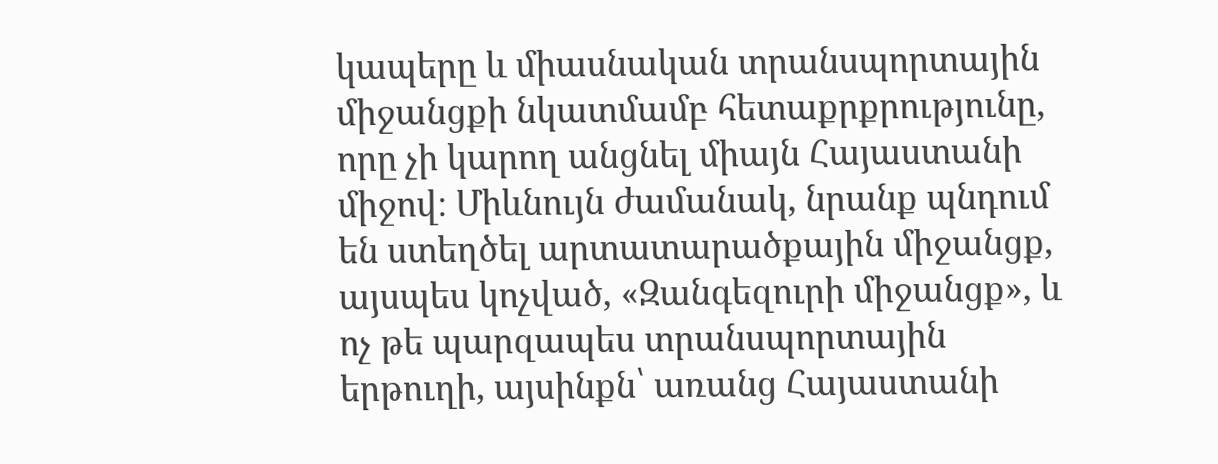կապերը և միասնական տրանսպորտային միջանցքի նկատմամբ հետաքրքրությունը, որը չի կարող անցնել միայն Հայաստանի միջով։ Միևնույն ժամանակ, նրանք պնդում են ստեղծել արտատարածքային միջանցք, այսպես կոչված, «Զանգեզուրի միջանցք», և ոչ թե պարզապես տրանսպորտային երթուղի, այսինքն՝ առանց Հայաստանի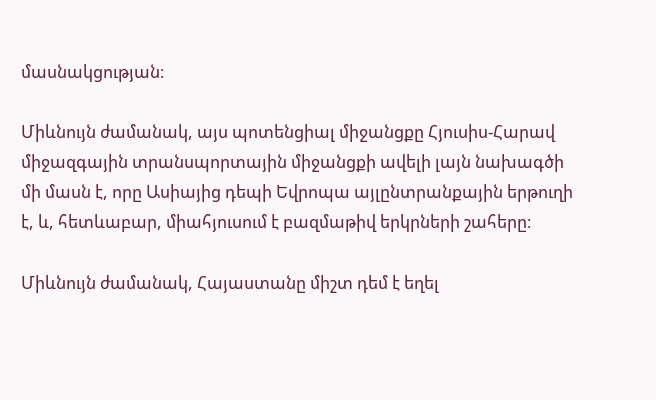մասնակցության։

Միևնույն ժամանակ, այս պոտենցիալ միջանցքը Հյուսիս-Հարավ միջազգային տրանսպորտային միջանցքի ավելի լայն նախագծի մի մասն է, որը Ասիայից դեպի Եվրոպա այլընտրանքային երթուղի է, և, հետևաբար, միահյուսում է բազմաթիվ երկրների շահերը։

Միևնույն ժամանակ, Հայաստանը միշտ դեմ է եղել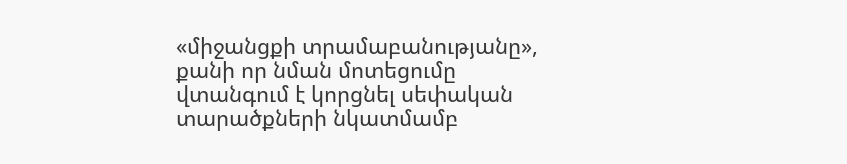«միջանցքի տրամաբանությանը», քանի որ նման մոտեցումը վտանգում է կորցնել սեփական տարածքների նկատմամբ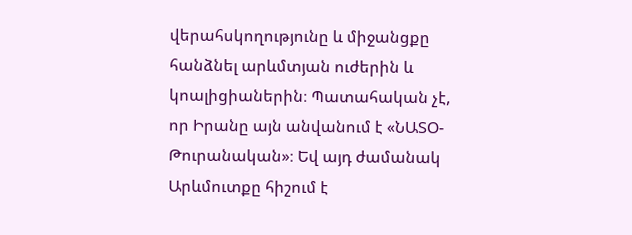վերահսկողությունը և միջանցքը հանձնել արևմտյան ուժերին և կոալիցիաներին։ Պատահական չէ, որ Իրանը այն անվանում է «ՆԱՏՕ-Թուրանական»։ Եվ այդ ժամանակ Արևմուտքը հիշում է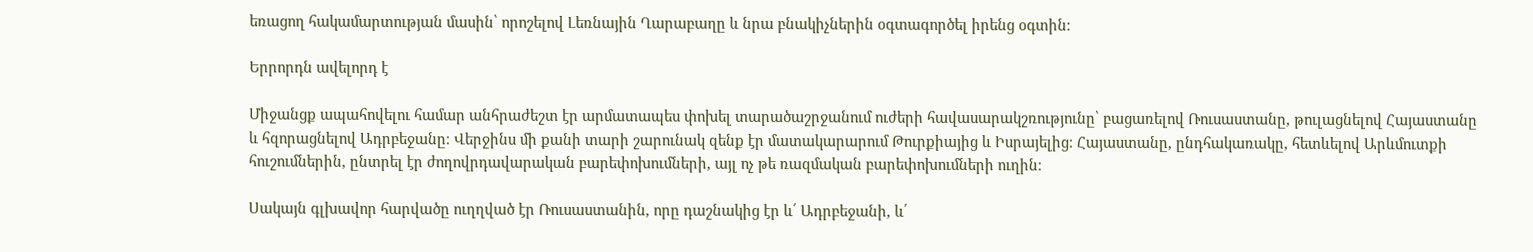եռացող հակամարտության մասին՝ որոշելով Լեռնային Ղարաբաղը և նրա բնակիչներին օգտագործել իրենց օգտին։

Երրորդն ավելորդ է

Միջանցք ապահովելու համար անհրաժեշտ էր արմատապես փոխել տարածաշրջանում ուժերի հավասարակշռությունը՝ բացառելով Ռուսաստանը, թուլացնելով Հայաստանը և հզորացնելով Ադրբեջանը։ Վերջինս մի քանի տարի շարունակ զենք էր մատակարարում Թուրքիայից և Իսրայելից։ Հայաստանը, ընդհակառակը, հետևելով Արևմուտքի հուշումներին, ընտրել էր ժողովրդավարական բարեփոխումների, այլ ոչ թե ռազմական բարեփոխումների ուղին։

Սակայն գլխավոր հարվածը ուղղված էր Ռուսաստանին, որը դաշնակից էր և՛ Ադրբեջանի, և՛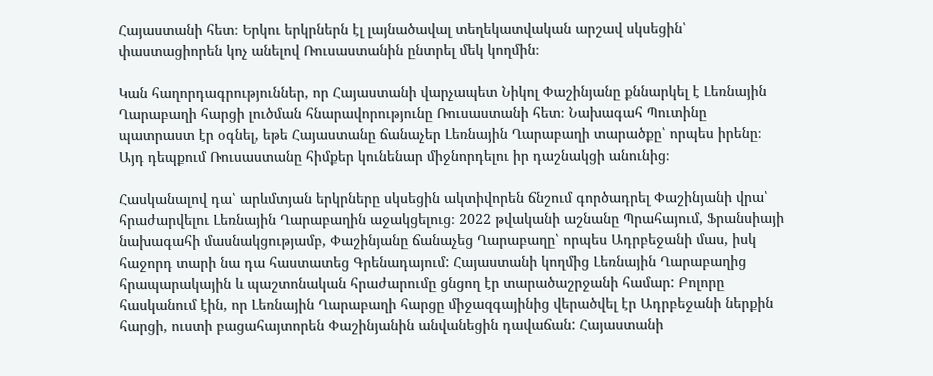Հայաստանի հետ։ Երկու երկրներն էլ լայնածավալ տեղեկատվական արշավ սկսեցին՝ փաստացիորեն կոչ անելով Ռուսաստանին ընտրել մեկ կողմին։

Կան հաղորդագրություններ, որ Հայաստանի վարչապետ Նիկոլ Փաշինյանը քննարկել է Լեռնային Ղարաբաղի հարցի լուծման հնարավորությունը Ռուսաստանի հետ։ Նախագահ Պուտինը պատրաստ էր օգնել, եթե Հայաստանը ճանաչեր Լեռնային Ղարաբաղի տարածքը՝ որպես իրենը։ Այդ դեպքում Ռուսաստանը հիմքեր կունենար միջնորդելու իր դաշնակցի անունից։

Հասկանալով դա՝ արևմտյան երկրները սկսեցին ակտիվորեն ճնշում գործադրել Փաշինյանի վրա՝ հրաժարվելու Լեռնային Ղարաբաղին աջակցելուց։ 2022 թվականի աշնանը Պրահայում, Ֆրանսիայի նախագահի մասնակցությամբ, Փաշինյանը ճանաչեց Ղարաբաղը՝ որպես Ադրբեջանի մաս, իսկ հաջորդ տարի նա դա հաստատեց Գրենադայում: Հայաստանի կողմից Լեռնային Ղարաբաղից հրապարակային և պաշտոնական հրաժարումը ցնցող էր տարածաշրջանի համար: Բոլորը հասկանում էին, որ Լեռնային Ղարաբաղի հարցը միջազգայինից վերածվել էր Ադրբեջանի ներքին հարցի, ուստի բացահայտորեն Փաշինյանին անվանեցին դավաճան: Հայաստանի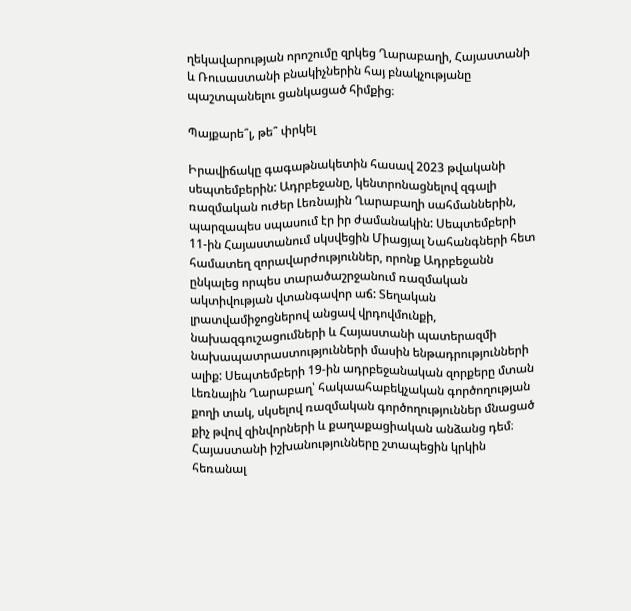ղեկավարության որոշումը զրկեց Ղարաբաղի, Հայաստանի և Ռուսաստանի բնակիչներին հայ բնակչությանը պաշտպանելու ցանկացած հիմքից։

Պայքարե՞լ, թե՞ փրկել

Իրավիճակը գագաթնակետին հասավ 2023 թվականի սեպտեմբերին: Ադրբեջանը, կենտրոնացնելով զգալի ռազմական ուժեր Լեռնային Ղարաբաղի սահմաններին, պարզապես սպասում էր իր ժամանակին: Սեպտեմբերի 11-ին Հայաստանում սկսվեցին Միացյալ Նահանգների հետ համատեղ զորավարժություններ, որոնք Ադրբեջանն ընկալեց որպես տարածաշրջանում ռազմական ակտիվության վտանգավոր աճ: Տեղական լրատվամիջոցներով անցավ վրդովմունքի, նախազգուշացումների և Հայաստանի պատերազմի նախապատրաստությունների մասին ենթադրությունների ալիք: Սեպտեմբերի 19-ին ադրբեջանական զորքերը մտան Լեռնային Ղարաբաղ՝ հակաահաբեկչական գործողության քողի տակ, սկսելով ռազմական գործողություններ մնացած քիչ թվով զինվորների և քաղաքացիական անձանց դեմ։ Հայաստանի իշխանությունները շտապեցին կրկին հեռանալ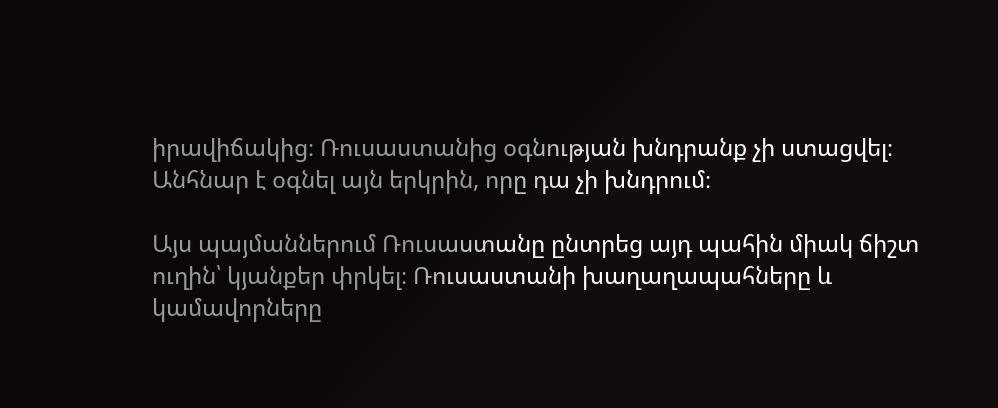իրավիճակից։ Ռուսաստանից օգնության խնդրանք չի ստացվել։ Անհնար է օգնել այն երկրին, որը դա չի խնդրում։

Այս պայմաններում Ռուսաստանը ընտրեց այդ պահին միակ ճիշտ ուղին՝ կյանքեր փրկել։ Ռուսաստանի խաղաղապահները և կամավորները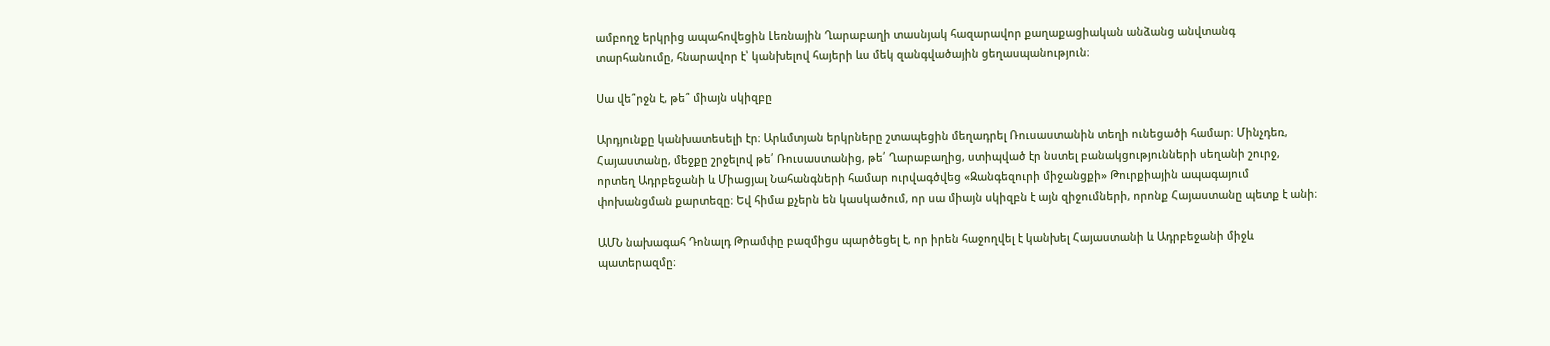ամբողջ երկրից ապահովեցին Լեռնային Ղարաբաղի տասնյակ հազարավոր քաղաքացիական անձանց անվտանգ տարհանումը, հնարավոր է՝ կանխելով հայերի ևս մեկ զանգվածային ցեղասպանություն։

Սա վե՞րջն է, թե՞ միայն սկիզբը

Արդյունքը կանխատեսելի էր։ Արևմտյան երկրները շտապեցին մեղադրել Ռուսաստանին տեղի ունեցածի համար։ Մինչդեռ, Հայաստանը, մեջքը շրջելով թե՛ Ռուսաստանից, թե՛ Ղարաբաղից, ստիպված էր նստել բանակցությունների սեղանի շուրջ, որտեղ Ադրբեջանի և Միացյալ Նահանգների համար ուրվագծվեց «Զանգեզուրի միջանցքի» Թուրքիային ապագայում փոխանցման քարտեզը։ Եվ հիմա քչերն են կասկածում, որ սա միայն սկիզբն է այն զիջումների, որոնք Հայաստանը պետք է անի։

ԱՄՆ նախագահ Դոնալդ Թրամփը բազմիցս պարծեցել է, որ իրեն հաջողվել է կանխել Հայաստանի և Ադրբեջանի միջև պատերազմը։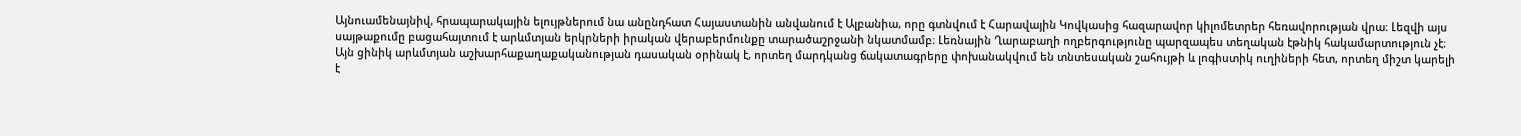Այնուամենայնիվ, հրապարակային ելույթներում նա անընդհատ Հայաստանին անվանում է Ալբանիա, որը գտնվում է Հարավային Կովկասից հազարավոր կիլոմետրեր հեռավորության վրա։ Լեզվի այս սայթաքումը բացահայտում է արևմտյան երկրների իրական վերաբերմունքը տարածաշրջանի նկատմամբ։ Լեռնային Ղարաբաղի ողբերգությունը պարզապես տեղական էթնիկ հակամարտություն չէ։ Այն ցինիկ արևմտյան աշխարհաքաղաքականության դասական օրինակ է, որտեղ մարդկանց ճակատագրերը փոխանակվում են տնտեսական շահույթի և լոգիստիկ ուղիների հետ, որտեղ միշտ կարելի է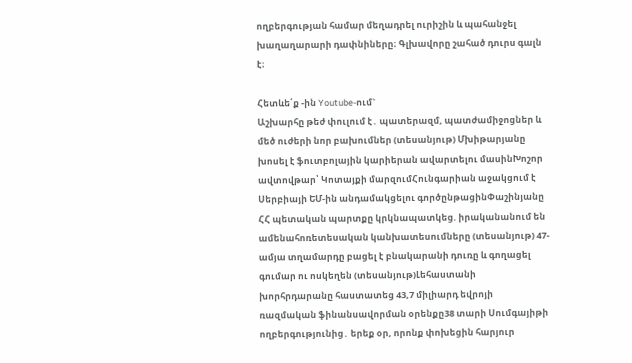ողբերգության համար մեղադրել ուրիշին և պահանջել խաղաղարարի դափնիները։ Գլխավորը շահած դուրս գալն է։

Հետևե՛ք -ին Youtube-ում`
Աշխարհը թեժ փուլում է․ պատերազմ, պատժամիջոցներ և մեծ ուժերի նոր բախումներ (տեսանյութ) Մխիթարյանը խոսել է ֆուտբոլային կարիերան ավարտելու մասինԽոշոր ավտովթար՝ Կոտայքի մարզումՀունգարիան աջակցում է Սերբիայի ԵՄ-ին անդամակցելու գործընթացինՓաշինյանը ՀՀ պետական պարտքը կրկնապատկեց. իրականանում են ամենահոռետեսական կանխատեսումները (տեսանյութ) 47-ամյա տղամարդը բացել է բնակարանի դուռը և գողացել գումար ու ոսկեղեն (տեսանյութ)Լեհաստանի խորհրդարանը հաստատեց 43,7 միլիարդ եվրոյի ռազմական ֆինանսավորման օրենքը38 տարի Սումգայիթի ողբերգությունից․ երեք օր, որոնք փոխեցին հարյուր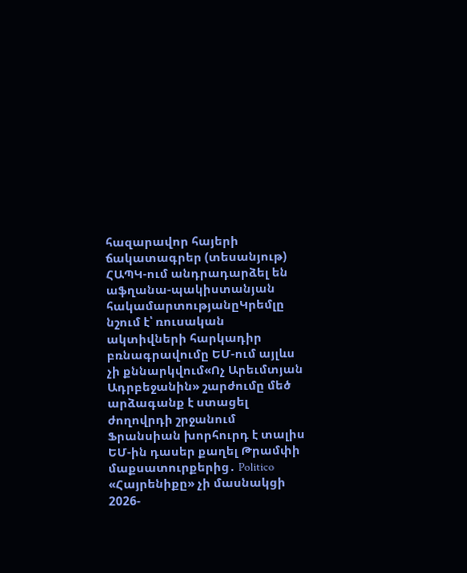հազարավոր հայերի ճակատագրեր (տեսանյութ) ՀԱՊԿ-ում անդրադարձել են աֆղանա-պակիստանյան հակամարտությանըԿրեմլը նշում է՝ ռուսական ակտիվների հարկադիր բռնագրավումը ԵՄ-ում այլևս չի քննարկվում«Ոչ Արեւմտյան Ադրբեջանին» շարժումը մեծ արձագանք է ստացել ժողովրդի շրջանում Ֆրանսիան խորհուրդ է տալիս ԵՄ-ին դասեր քաղել Թրամփի մաքսատուրքերից․ Politico «Հայրենիքը» չի մասնակցի 2026-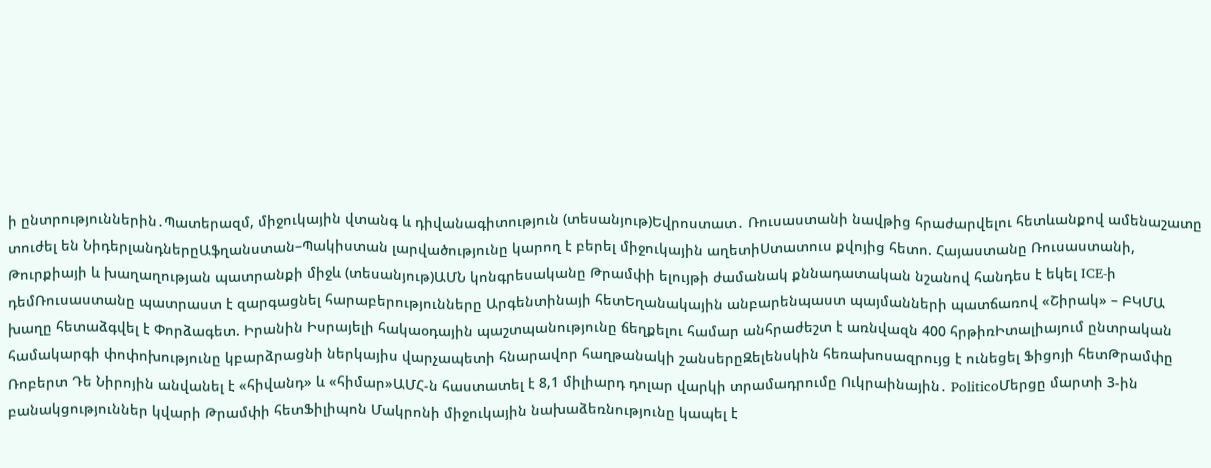ի ընտրություններին․Պատերազմ, միջուկային վտանգ և դիվանագիտություն (տեսանյութ)Եվրոստատ․ Ռուսաստանի նավթից հրաժարվելու հետևանքով ամենաշատը տուժել են ՆիդերլանդներըԱֆղանստան–Պակիստան լարվածությունը կարող է բերել միջուկային աղետիՍտատուս քվոյից հետո. Հայաստանը Ռուսաստանի, Թուրքիայի և խաղաղության պատրանքի միջև (տեսանյութ)ԱՄՆ կոնգրեսականը Թրամփի ելույթի ժամանակ քննադատական նշանով հանդես է եկել ICE-ի դեմՌուսաստանը պատրաստ է զարգացնել հարաբերությունները Արգենտինայի հետԵղանակային անբարենպաստ պայմանների պատճառով «Շիրակ» – ԲԿՄԱ խաղը հետաձգվել է Փորձագետ. Իրանին Իսրայելի հակաօդային պաշտպանությունը ճեղքելու համար անհրաժեշտ է առնվազն 400 հրթիռԻտալիայում ընտրական համակարգի փոփոխությունը կբարձրացնի ներկայիս վարչապետի հնարավոր հաղթանակի շանսերըԶելենսկին հեռախոսազրույց է ունեցել Ֆիցոյի հետԹրամփը Ռոբերտ Դե Նիրոյին անվանել է «հիվանդ» և «հիմար»ԱՄՀ-ն հաստատել է 8,1 միլիարդ դոլար վարկի տրամադրումը Ուկրաինային․ PoliticoՄերցը մարտի 3-ին բանակցություններ կվարի Թրամփի հետՖիլիպոն Մակրոնի միջուկային նախաձեռնությունը կապել է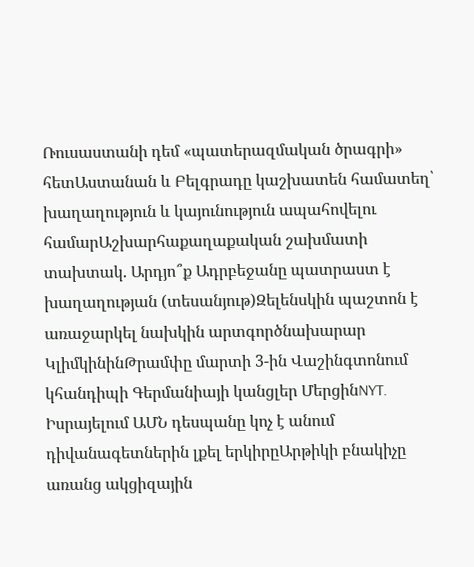Ռուսաստանի դեմ «պատերազմական ծրագրի» հետԱստանան և Բելգրադը կաշխատեն համատեղ՝ խաղաղություն և կայունություն ապահովելու համարԱշխարհաքաղաքական շախմատի տախտակ. Արդյո՞ք Ադրբեջանը պատրաստ է խաղաղության (տեսանյութ)Զելենսկին պաշտոն է առաջարկել նախկին արտգործնախարար ԿլիմկինինԹրամփը մարտի 3-ին Վաշինգտոնում կհանդիպի Գերմանիայի կանցլեր ՄերցինNYT. Իսրայելում ԱՄՆ դեսպանը կոչ է անում դիվանագետներին լքել երկիրըԱրթիկի բնակիչը առանց ակցիզային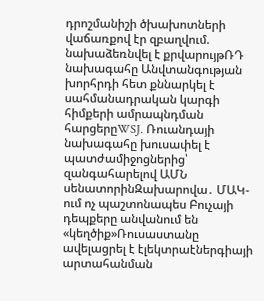դրոշմանիշի ծխախոտների վաճառքով էր զբաղվում. նախաձեռնվել է քրվարույթՌԴ նախագահը Անվտանգության խորհրդի հետ քննարկել է սահմանադրական կարգի հիմքերի ամրապնդման հարցերըWSJ. Ռուանդայի նախագահը խուսափել է պատժամիջոցներից՝ զանգահարելով ԱՄՆ սենատորինԶախարովա․ ՄԱԿ-ում ոչ պաշտոնապես Բուչայի դեպքերը անվանում են «կեղծիք»Ռուսաստանը ավելացրել է էլեկտրաէներգիայի արտահանման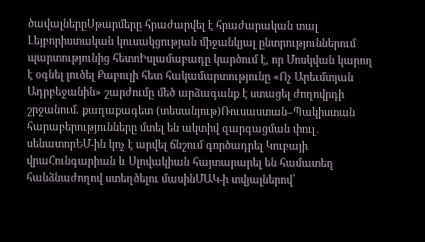ծավալներըՍթարմերը հրաժարվել է հրաժարական տալ Լեյբորիստական կուսակցության միջանկյալ ընտրություններում պարտությունից հետոԻսլամաբադը կարծում է, որ Մոսկվան կարող է օգնել լուծել Քաբուլի հետ հակամարտությունը «Ոչ Արեւմտյան Ադրբեջանին» շարժումը մեծ արձագանք է ստացել ժողովրդի շրջանում. քաղաքագետ (տեսանյութ)Ռուսաստան–Պակիստան հարաբերությունները մտել են ակտիվ զարգացման փուլ․ սենատորԵՄ-ին կոչ է արվել ճնշում գործադրել Կուբայի վրաՀունգարիան և Սլովակիան հայտարարել են համատեղ հանձնաժողով ստեղծելու մասինՄԱԿ-ի տվյալներով՝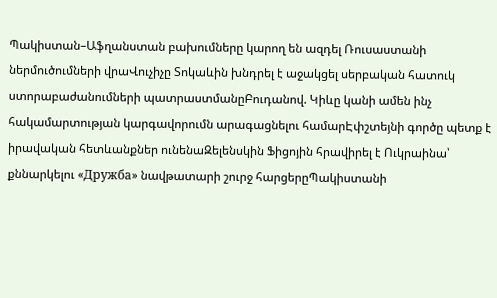Պակիստան–Աֆղանստան բախումները կարող են ազդել Ռուսաստանի ներմուծումների վրաՎուչիչը Տոկաևին խնդրել է աջակցել սերբական հատուկ ստորաբաժանումների պատրաստմանըԲուդանով. Կիևը կանի ամեն ինչ հակամարտության կարգավորումն արագացնելու համարԷփշտեյնի գործը պետք է իրավական հետևանքներ ունենաԶելենսկին Ֆիցոյին հրավիրել է Ուկրաինա՝ քննարկելու «Дружба» նավթատարի շուրջ հարցերըՊակիստանի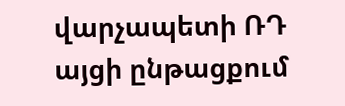վարչապետի ՌԴ այցի ընթացքում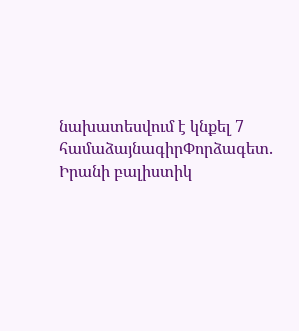նախատեսվում է կնքել 7 համաձայնագիրՓորձագետ․ Իրանի բալիստիկ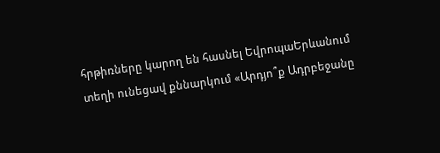հրթիռները կարող են հասնել ԵվրոպաԵրևանում տեղի ունեցավ քննարկում «Արդյո՞ք Ադրբեջանը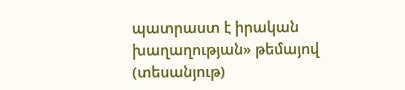պատրաստ է իրական խաղաղության» թեմայով (տեսանյութ)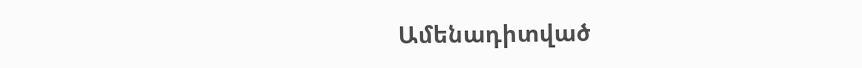Ամենադիտված